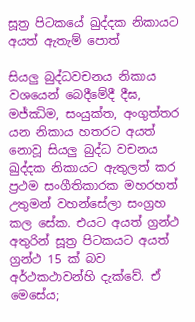සූත්‍ර පිටකයේ ඛුද්දක නිකායට අයත් ඇතැම් පොත්

සියලු බුද්ධවචනය නිකාය වශයෙන් බෙදීමේදී දීඝ, මජ්ඣිම, සංයුක්ත, අංගුත්තර යන නිකාය හතරට අයත් නොවූ සියලු බුද්ධ වචනය ඛුද්දක නිකායට ඇතුලත් කර ප්‍රථම සංගීතිකාරක මහරහත් උතුමන් වහන්සේලා සංග්‍රහ කල සේක. එයට අයත් ග්‍රන්ථ අතුරින් සූත්‍ර පිටකයට අයත් ග්‍රන්ථ 15 ක් බව අර්ථකථාවන්හි දැක්වේ. ඒ මෙසේය;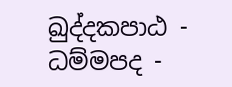ඛුද්‌දකපාඨ - ධම්‌මපද -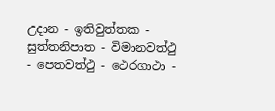උදාන - ඉතිවුත්‌තක - සුත්‌තනිපාත - විමානවත්‌ථු - පෙතවත්‌ථු - ථෙරගාථා -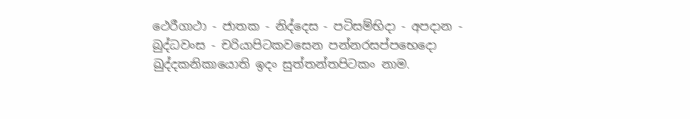ථෙරීගාථා - ජාතක - නිද්‌දෙස - පටිසම්‌භිදා - අපදාන - බුද්‌ධවංස - චරියාපිටකවසෙන පන්‌නරසප්‌පභෙදො ඛුද්‌දකනිකායොති ඉදං සුත්‌තන්‌තපිටකං නාම.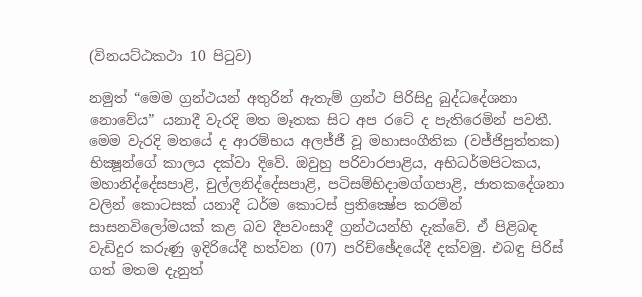(විනයට්ඨකථා 10 පිටුව)

නමුත් “මෙම ග්‍රන්ථයන් අතුරින් ඇතැම් ග්‍රන්ථ පිරිසිදු බුද්ධදේශනා නොවේය” යනාදී වැරදි මත මෑතක සිට අප රටේ ද පැතිරෙමින් පවතී. මෙම වැරදි මතයේ ද ආරම්භය අලජ්ජී වූ මහාසංගීතික (වජ්ජිපුත්තක) භික්‍ෂූන්ගේ කාලය දක්වා දිවේ. ඔවුහු පරිවාරපාළිය, අභිධර්මපිටකය, මහානිද්දේසපාළි, චුල්ලනිද්දේසපාළි, පටිසම්භිදාමග්ගපාළි, ජාතකදේශනා වලින් කොටසක් යනාදී ධර්ම කොටස් ප්‍රතික්‍ෂේප කරමින් සාසනවිලෝමයක් කළ බව දීපවංසාදී ග්‍රන්ථයන්හි දැක්වේ. ඒ පිළිබඳ වැඩිදුර කරුණු ඉදිරියේදී හත්වන (07) පරිච්ඡේදයේදී දක්වමු. එබඳු පිරිස් ගත් මතම දැනුත්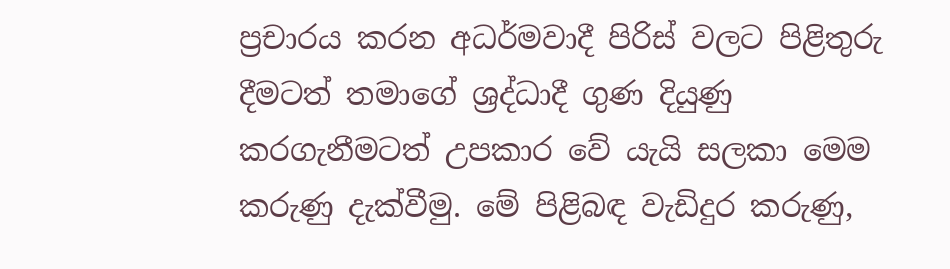ප්‍රචාරය කරන අධර්මවාදී පිරිස් වලට පිළිතුරු දීමටත් තමාගේ ශ්‍රද්ධාදී ගුණ දියුණු කරගැනීමටත් උපකාර වේ යැයි සලකා මෙම කරුණු දැක්වීමු. මේ පිළිබඳ වැඩිදුර කරුණු,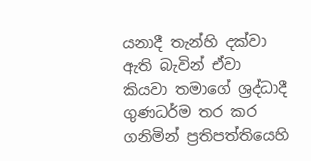යනාදී තැන්හි දක්වා ඇති බැවින් ඒවා කියවා තමාගේ ශ්‍රද්ධාදී ගුණධර්ම තර කර ගනිමින් ප්‍රතිපත්තියෙහි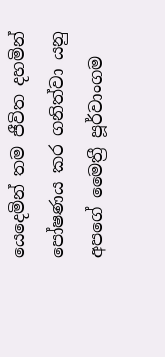යෙදෙමින් තම ජීවිත දහමින් පෝෂණය කර ගනිත්වා යනු අපගේ මෛත්‍රී පූර්වාංගම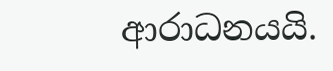ආරාධනයයි.